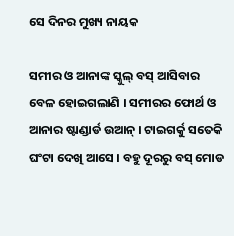ସେ ଦିନର ମୁଖ୍ୟ ନାୟକ

ସମୀର ଓ ଆନାଙ୍କ ସ୍କୁଲ୍ ବସ୍ ଆସିବାର ବେଳ ହୋଇଗଲାଣି । ସମୀରର ଫୋର୍ଥ ଓ ଆନାର ଷ୍ଟାଣ୍ଡାର୍ଡ ଉଆନ୍ । ଟାଇଗର୍କୁ ସତେକି ଘଂଟା ଦେଖି ଆସେ । ବହୁ ଦୂରରୁ ବସ୍ ମୋଡ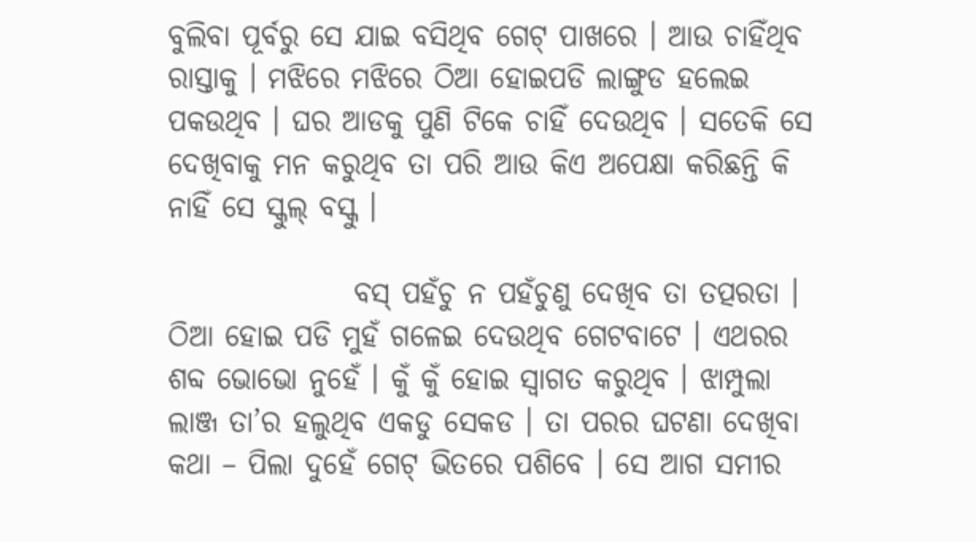ବୁଲିବା ପୂର୍ବରୁ ସେ ଯାଇ ବସିଥିବ ଗେଟ୍ ପାଖରେ । ଆଉ ଚାହିଁଥିବ ରାସ୍ତାକୁ । ମଝିରେ ମଝିରେ ଠିଆ ହୋଇପଡି ଲାଙ୍ଗୁଡ ହଲେଇ ପକଉଥିବ । ଘର ଆଡକୁ ପୁଣି ଟିକେ ଚାହିଁ ଦେଉଥିବ । ସତେକି ସେ ଦେଖିବାକୁ ମନ କରୁଥିବ ତା ପରି ଆଉ କିଏ ଅପେକ୍ଷା କରିଛନ୍ତି କି ନାହିଁ ସେ ସ୍କୁଲ୍ ବସ୍କୁ ।

                ବସ୍ ପହଁଚୁ ନ ପହଁଚୁଣୁ ଦେଖିବ ତା ତତ୍ପରତା । ଠିଆ ହୋଇ ପଡି ମୁହଁ ଗଳେଇ ଦେଉଥିବ ଗେଟବାଟେ । ଏଥରର ଶବ୍ଦ ଭୋଭୋ ନୁହେଁ । କୁଁ କୁଁ ହୋଇ ସ୍ୱାଗତ କରୁଥିବ । ଝାମ୍ପୁଲା ଲାଞ୍ଜ ତା’ର ହଲୁଥିବ ଏକଡୁ ସେକଡ । ତା ପରର ଘଟଣା ଦେଖିବା କଥା – ପିଲା ଦୁହେଁ ଗେଟ୍ ଭିତରେ ପଶିବେ । ସେ ଆଗ ସମୀର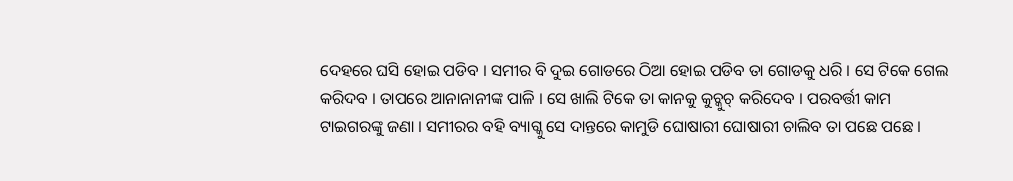ଦେହରେ ଘସି ହୋଇ ପଡିବ । ସମୀର ବି ଦୁଇ ଗୋଡରେ ଠିଆ ହୋଇ ପଡିବ ତା ଗୋଡକୁ ଧରି । ସେ ଟିକେ ଗେଲ କରିଦବ । ତାପରେ ଆନାନାନୀଙ୍କ ପାଳି । ସେ ଖାଲି ଟିକେ ତା କାନକୁ କୁଚ୍କୁଚ୍ କରିଦେବ । ପରବର୍ତ୍ତୀ କାମ ଟାଇଗରଙ୍କୁ ଜଣା । ସମୀରର ବହି ବ୍ୟାଗ୍କୁ ସେ ଦାନ୍ତରେ କାମୁଡି ଘୋଷାରୀ ଘୋଷାରୀ ଚାଲିବ ତା ପଛେ ପଛେ ।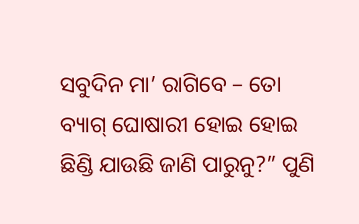ସବୁଦିନ ମା’ ରାଗିବେ – ତୋ ବ୍ୟାଗ୍ ଘୋଷାରୀ ହୋଇ ହୋଇ ଛିଣ୍ଡି ଯାଉଛି ଜାଣି ପାରୁନୁ?” ପୁଣି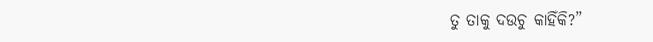ତୁ ତାକୁ ଦଉଚୁ କାହିଁକି?”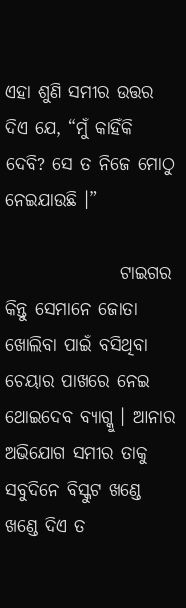ଏହା ଶୁଣି ସମୀର ଉତ୍ତର ଦିଏ ଯେ, “ମୁଁ କାହିଁକି ଦେବି? ସେ ତ ନିଜେ ମୋଠୁ ନେଇଯାଉଛି ।”

                ଟାଇଗର କିନ୍ତୁ ସେମାନେ ଜୋତା ଖୋଲିବା ପାଇଁ ବସିଥିବା ଚେୟାର ପାଖରେ ନେଇ ଥୋଇଦେବ ବ୍ୟାଗ୍କୁ । ଆନାର ଅଭିଯୋଗ ସମୀର ତାକୁ ସବୁଦିନେ ବିସ୍କୁଟ ଖଣ୍ଡେ ଖଣ୍ଡେ ଦିଏ ତ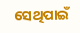ସେଥିପାଇଁ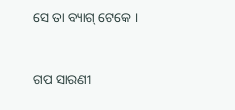ସେ ତା ବ୍ୟାଗ୍ ଟେକେ ।


ଗପ ସାରଣୀ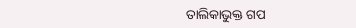ତାଲିକାଭୁକ୍ତ ଗପ